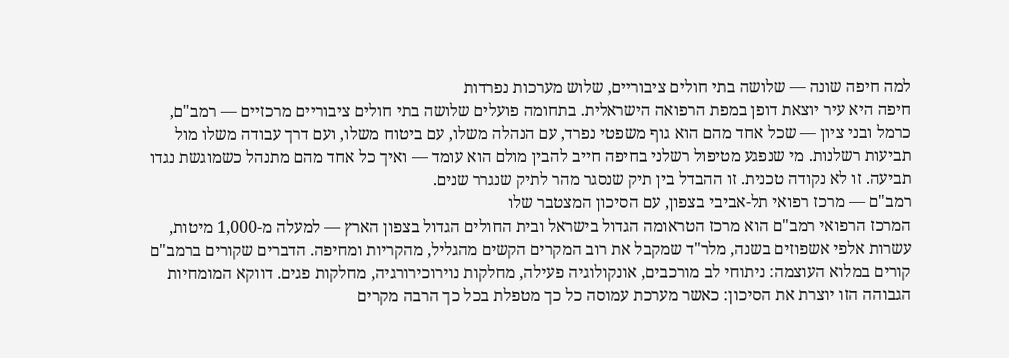למה חיפה שונה — שלושה בתי חולים ציבוריים, שלוש מערכות נפרדות
חיפה היא עיר יוצאת דופן במפת הרפואה הישראלית. בתחומה פועלים שלושה בתי חולים ציבוריים מרכזיים — רמב"ם, כרמל ובני ציון — שכל אחד מהם הוא גוף משפטי נפרד, עם הנהלה משלו, עם ביטוח משלו, ועם דרך עבודה משלו מול תביעות רשלנות. מי שנפגע מטיפול רשלני בחיפה חייב להבין מולם הוא עומד — ואיך כל אחד מהם מתנהל כשמוגשת נגדו תביעה. זו לא נקודה טכנית. זו ההבדל בין תיק שנסגר מהר לתיק שנגרר שנים.
רמב"ם — מרכז רפואי תל-אביבי בצפון, עם הסיכון המצטבר שלו
המרכז הרפואי רמב"ם הוא מרכז הטראומה הגדול בישראל ובית החולים הגדול בצפון הארץ — למעלה מ-1,000 מיטות, עשרות אלפי אשפוזים בשנה, מלר"ד שמקבל את רוב המקרים הקשים מהגליל, מהקריות ומחיפה. הדברים שקורים ברמב"ם קורים במלוא העוצמה: ניתוחי לב מורכבים, אונקולוגיה פעילה, מחלקות נוירוכירורגיה, מחלקות פגים. דווקא המומחיות הגבוהה הזו יוצרת את הסיכון: כאשר מערכת עמוסה כל כך מטפלת בכל כך הרבה מקרים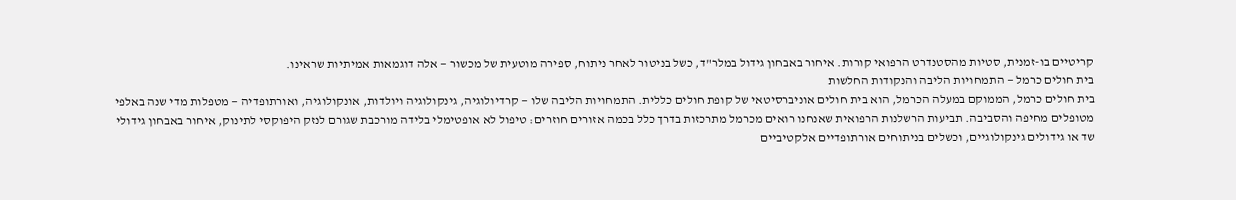קריטיים בו-זמנית, סטיות מהסטנדרט הרפואי קורות. איחור באבחון גידול במלר"ד, כשל בניטור לאחר ניתוח, ספירה מוטעית של מכשור — אלה דוגמאות אמיתיות שראינו.
בית חולים כרמל — התמחויות הליבה והנקודות החלשות
בית חולים כרמל, הממוקם במעלה הכרמל, הוא בית חולים אוניברסיטאי של קופת חולים כללית. התמחויות הליבה שלו — קרדיולוגיה, גינקולוגיה ויולדות, אונקולוגיה, ואורתופדיה — מטפלות מדי שנה באלפי מטופלים מחיפה והסביבה. תביעות הרשלנות הרפואית שאנחנו רואים מכרמל מתרכזות בדרך כלל בכמה אזורים חוזרים: טיפול לא אופטימלי בלידה מורכבת שגורם לנזק היפוקסי לתינוק, איחור באבחון גידולי שד או גידולים גינקולוגיים, וכשלים בניתוחים אורתופדיים אלקטיביים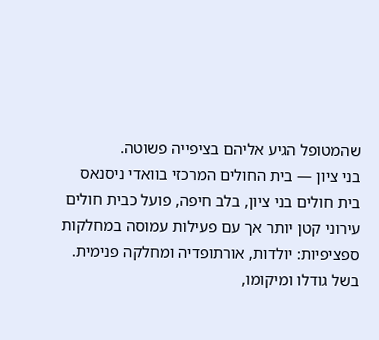שהמטופל הגיע אליהם בציפייה פשוטה.
בני ציון — בית החולים המרכזי בוואדי ניסנאס
בית חולים בני ציון, בלב חיפה, פועל כבית חולים עירוני קטן יותר אך עם פעילות עמוסה במחלקות ספציפיות: יולדות, אורתופדיה ומחלקה פנימית. בשל גודלו ומיקומו,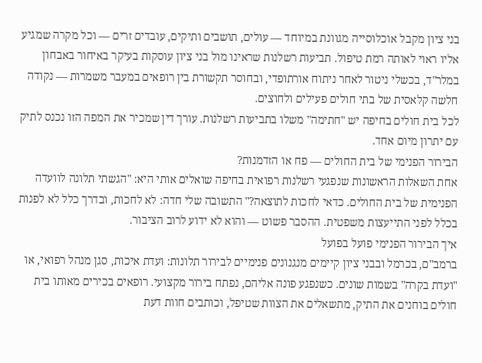בני ציון מקבל אוכלוסייה מגוונת במיוחד — עולים, תושבים ותיקים, עובדים זרים — וכל מקרה שמגיע אליו ראוי לאותה רמת טיפול. תביעות רשלנות שראינו מול בני ציון עוסקות בעיקר באיחור באבחון במלר"ד, בכשלי ניטור לאחר ניתוח אורתופדי, ובחוסר תקשורת בין רופאים במעבר משמרות — נקודה חלשה קלאסית של בתי חולים פעילים ולחוצים.
לכל בית חולים בחיפה יש "חתימה" משלו בתביעות רשלנות. עורך דין שמכיר את המפה הזו נכנס לתיק עם יתרון מיום אחד.
הבירור הפנימי של בית החולים — פח או הזדמנות?
אחת השאלות הראשונות שנפגעי רשלנות רפואית בחיפה שואלים אותי היא: "הגשתי תלונה לוועדה הפנימית של בית החולים. כדאי לחכות לתוצאה?" התשובה שלי חדה: לא לחכות, ובדרך כלל לא לפנות בכלל לפני התייעצות משפטית. ההסבר פשוט — והוא לא ידוע לרוב הציבור.
איך הבירור הפנימי פועל בפועל
ברמב"ם, בכרמל ובבני ציון קיימים מנגנונים פנימיים לבירור תלונות: ועדת איכות, סגן מנהל רפואי, או "ועדת בקרה" בשמות שונים. כשנפגע פונה אליהם, נפתח בירור מקצועי. רופאים בכירים מאותו בית חולים בוחנים את התיק, מתשאלים את הצוות שטיפל, וכותבים חוות דעת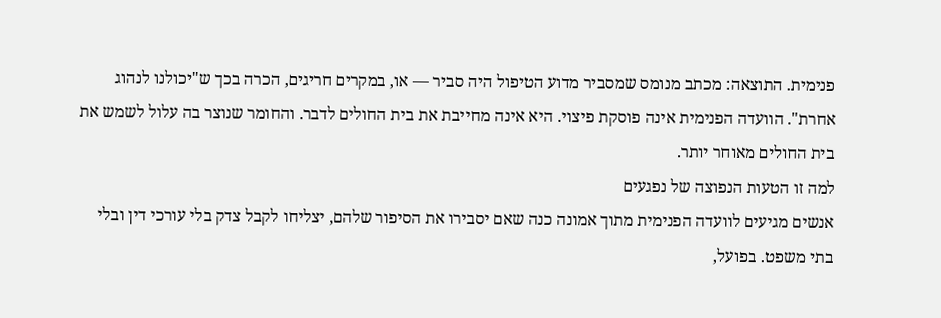פנימית. התוצאה: מכתב מנומס שמסביר מדוע הטיפול היה סביר — או, במקרים חריגים, הכרה בכך ש"יכולנו לנהוג אחרת". הוועדה הפנימית אינה פוסקת פיצוי. היא אינה מחייבת את בית החולים לדבר. והחומר שנוצר בה עלול לשמש את בית החולים מאוחר יותר.
למה זו הטעות הנפוצה של נפגעים
אנשים מגיעים לוועדה הפנימית מתוך אמונה כנה שאם יסבירו את הסיפור שלהם, יצליחו לקבל צדק בלי עורכי דין ובלי בתי משפט. בפועל,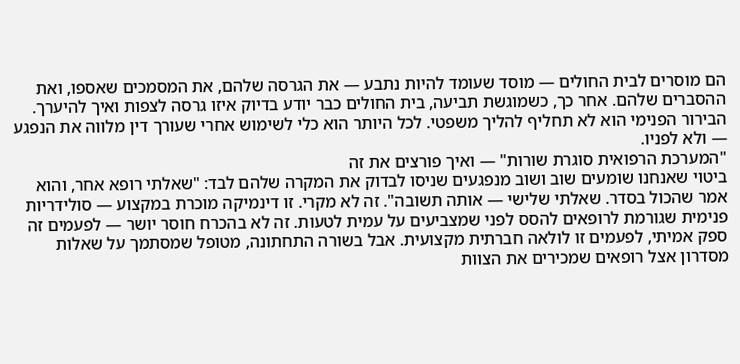הם מוסרים לבית החולים — מוסד שעומד להיות נתבע — את הגרסה שלהם, את המסמכים שאספו, ואת ההסברים שלהם. אחר כך, כשמוגשת תביעה, בית החולים כבר יודע בדיוק איזו גרסה לצפות ואיך להיערך. הבירור הפנימי הוא לא תחליף להליך משפטי. לכל היותר הוא כלי לשימוש אחרי שעורך דין מלווה את הנפגע — ולא לפניו.
"המערכת הרפואית סוגרת שורות" — ואיך פורצים את זה
ביטוי שאנחנו שומעים שוב ושוב מנפגעים שניסו לבדוק את המקרה שלהם לבד: "שאלתי רופא אחר, והוא אמר שהכול בסדר. שאלתי שלישי — אותה תשובה". זה לא מקרי. זו דינמיקה מוכרת במקצוע — סולידריות פנימית שגורמת לרופאים להסס לפני שמצביעים על עמית לטעות. זה לא בהכרח חוסר יושר — לפעמים זה ספק אמיתי, לפעמים זו לולאה חברתית מקצועית. אבל בשורה התחתונה, מטופל שמסתמך על שאלות מסדרון אצל רופאים שמכירים את הצוות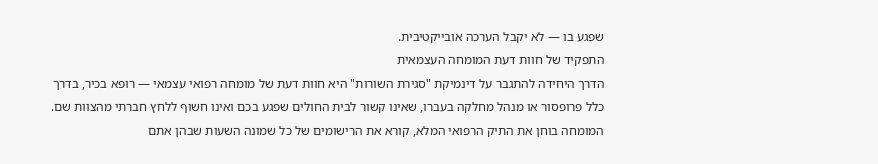שפגע בו — לא יקבל הערכה אובייקטיבית.
התפקיד של חוות דעת המומחה העצמאית
הדרך היחידה להתגבר על דינמיקת "סגירת השורות" היא חוות דעת של מומחה רפואי עצמאי — רופא בכיר, בדרך כלל פרופסור או מנהל מחלקה בעברו, שאינו קשור לבית החולים שפגע בכם ואינו חשוף ללחץ חברתי מהצוות שם. המומחה בוחן את התיק הרפואי המלא, קורא את הרישומים של כל שמונה השעות שבהן אתם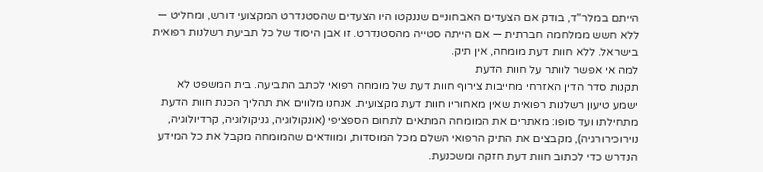הייתם במלר"ד, בודק אם הצעדים האבחוניים שננקטו היו הצעדים שהסטנדרט המקצועי דורש, ומחליט — ללא חשש ממלחמה חברתית — אם הייתה סטייה מהסטנדרט. זו אבן היסוד של כל תביעת רשלנות רפואית בישראל. ללא חוות דעת מומחה, אין תיק.
למה אי אפשר לוותר על חוות הדעת
תקנות סדר הדין האזרחי מחייבות צירוף חוות דעת של מומחה רפואי לכתב התביעה. בית המשפט לא ישמע טיעון רשלנות רפואית שאין מאחוריו חוות דעת מקצועית. אנחנו מלווים את תהליך הכנת חוות הדעת מתחילתו ועד סופו: מאתרים את המומחה המתאים לתחום הספציפי (אונקולוגיה, גניקולוגיה, קרדיולוגיה, נוירוכירורגיה), מקבצים את התיק הרפואי השלם מכל המוסדות, ומוודאים שהמומחה מקבל את כל המידע הנדרש כדי לכתוב חוות דעת חזקה ומשכנעת.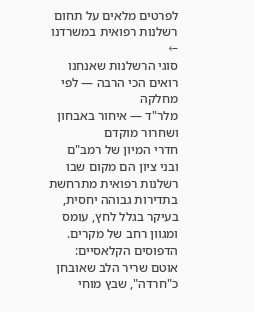לפרטים מלאים על תחום רשלנות רפואית במשרדנו ←
סוגי הרשלנות שאנחנו רואים הכי הרבה — לפי מחלקה
מלר"ד — איחור באבחון ושחרור מוקדם
חדרי המיון של רמב"ם ובני ציון הם מקום שבו רשלנות רפואית מתרחשת בתדירות גבוהה יחסית, בעיקר בגלל לחץ, עומס ומגוון רחב של מקרים. הדפוסים הקלאסיים: אוטם שריר הלב שאובחן כ"חרדה", שבץ מוחי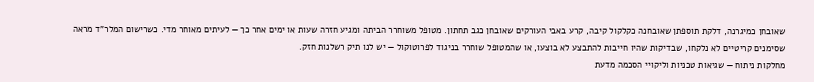שאובחן כמיגרנה, דלקת תוספתן שאובחנה כקלקול קיבה, קרע באבי העורקים שאובחן כגב תחתון. מטופל משוחרר הביתה ומגיע חזרה שעות או ימים אחר כך — לעיתים מאוחר מדי. כשרישום המלר"ד מראה שסימנים קריטיים לא נלקחו, שבדיקות שהיו חייבות להתבצע לא בוצעו, או שהמטופל שוחרר בניגוד לפרוטוקול — יש לנו תיק רשלנות חזק.
מחלקות ניתוח — שגיאות טכניות וליקויי הסכמה מדעת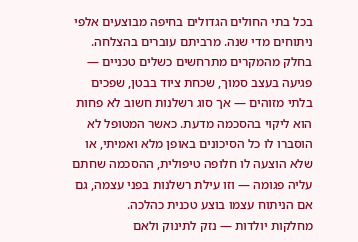בכל בתי החולים הגדולים בחיפה מבוצעים אלפי ניתוחים מדי שנה. מרביתם עוברים בהצלחה. בחלק מהמקרים מתרחשים כשלים טכניים — פגיעה בעצב סמוך, שכחת ציוד בבטן, שפכים בלתי מזוהים — אך סוג רשלנות חשוב לא פחות הוא ליקוי בהסכמה מדעת. כאשר המטופל לא הוסברו לו כל הסיכונים באופן מלא ואמיתי, או שלא הוצעה לו חלופה טיפולית, ההסכמה שחתם עליה פגומה — וזו עילת רשלנות בפני עצמה, גם אם הניתוח עצמו בוצע טכנית כהלכה.
מחלקות יולדות — נזק לתינוק ולאם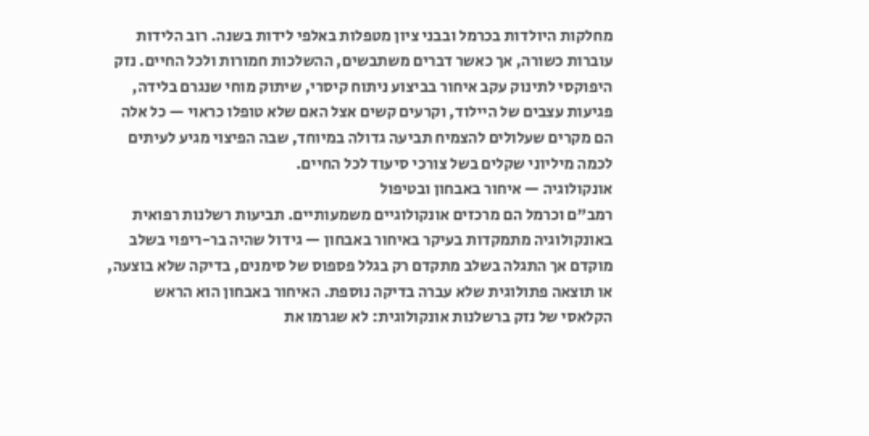מחלקות היולדות בכרמל ובבני ציון מטפלות באלפי לידות בשנה. רוב הלידות עוברות כשורה, אך כאשר דברים משתבשים, ההשלכות חמורות ולכל החיים. נזק היפוקסי לתינוק עקב איחור בביצוע ניתוח קיסרי, שיתוק מוחי שנגרם בלידה, פגיעות עצבים של היילוד, וקרעים קשים אצל האם שלא טופלו כראוי — כל אלה הם מקרים שעלולים להצמיח תביעה גדולה במיוחד, שבה הפיצוי מגיע לעיתים לכמה מיליוני שקלים בשל צורכי סיעוד לכל החיים.
אונקולוגיה — איחור באבחון ובטיפול
רמב"ם וכרמל הם מרכזים אונקולוגיים משמעותיים. תביעות רשלנות רפואית באונקולוגיה מתמקדות בעיקר באיחור באבחון — גידול שהיה בר-ריפוי בשלב מוקדם אך התגלה בשלב מתקדם רק בגלל פספוס של סימנים, בדיקה שלא בוצעה, או תוצאה פתולוגית שלא עברה בדיקה נוספת. האיחור באבחון הוא הראש הקלאסי של נזק ברשלנות אונקולוגית: לא שגרמו את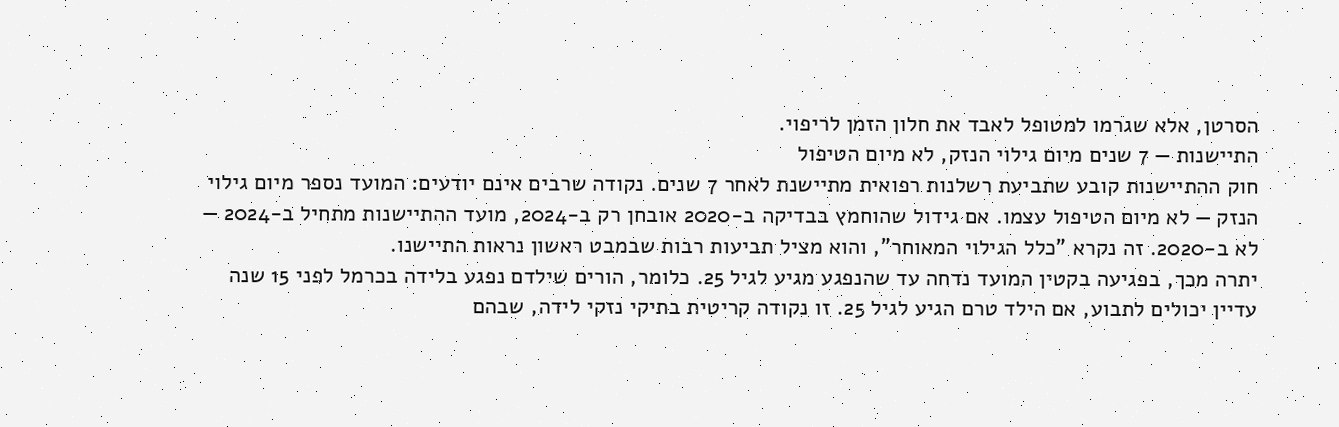הסרטן, אלא שגרמו למטופל לאבד את חלון הזמן לריפוי.
התיישנות — 7 שנים מיום גילוי הנזק, לא מיום הטיפול
חוק ההתיישנות קובע שתביעת רשלנות רפואית מתיישנת לאחר 7 שנים. נקודה שרבים אינם יודעים: המועד נספר מיום גילוי הנזק — לא מיום הטיפול עצמו. אם גידול שהוחמץ בבדיקה ב-2020 אובחן רק ב-2024, מועד ההתיישנות מתחיל ב-2024 — לא ב-2020. זה נקרא "כלל הגילוי המאוחר", והוא מציל תביעות רבות שבמבט ראשון נראות התיישנו.
יתרה מכך, בפגיעה בקטין המועד נדחה עד שהנפגע מגיע לגיל 25. כלומר, הורים שילדם נפגע בלידה בכרמל לפני 15 שנה עדיין יכולים לתבוע, אם הילד טרם הגיע לגיל 25. זו נקודה קריטית בתיקי נזקי לידה, שבהם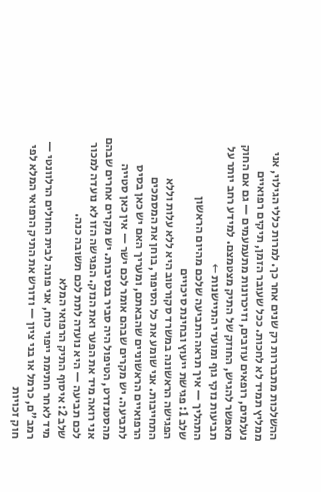ההשלכות מתבררות רק שנים אחר כך. למרות כללי הגילוי, אני ממליץ תמיד לא לחכות. ככל שעובר הזמן, תיקים רפואיים נעלמים, רופאים עוזבים, וזיכרונות מתעמעמים — גם אם החוק מאפשר להגיש, החוזק של התיק מצטמצם. למידע רחב יותר על תביעות נזקי גוף ומועדי התיישנות ←
התהליך — איך תראה התביעה שלכם מהיום הראשון
שלב 1: פגישת ייעוץ ובחינת סיכויים
הפגישה הראשונה במשרד סקורטוב היא ללא עלות וללא התחייבות. אני שומע את כל הסיפור, בוחן את המסמכים הרפואיים הראשוניים שהבאתם, ומעריך האם יש כאן בסיס לתביעה. יש מקרים שבהם אומר לכם ישר — אין כאן סטייה מהסטנדרט, הטיפול היה סביר בנסיבות. יש מקרים אחרים שבהם אני רואה מיד את הפער ואת הנזק. הפגישה הזו לא נועדה למכור לכם תביעה — היא נועדה לתת לכם תשובה כנה.
שלב 2: איסוף התיק הרפואי המלא
מיד לאחר חתימת ייפוי כוח, אני פונה לבית החולים הרלוונטי — רמב"ם, כרמל או בני ציון — ודורש את התיק הרפואי המלא לפי חוק זכויות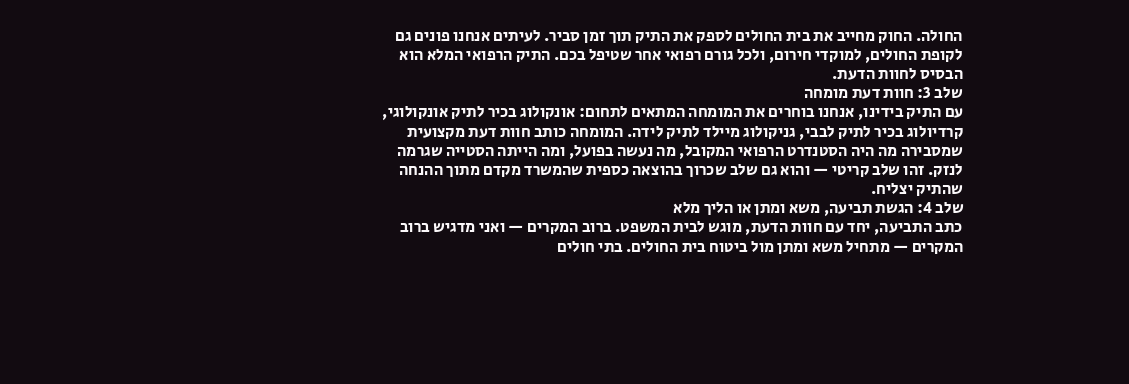החולה. החוק מחייב את בית החולים לספק את התיק תוך זמן סביר. לעיתים אנחנו פונים גם לקופת החולים, למוקדי חירום, ולכל גורם רפואי אחר שטיפל בכם. התיק הרפואי המלא הוא הבסיס לחוות הדעת.
שלב 3: חוות דעת מומחה
עם התיק בידינו, אנחנו בוחרים את המומחה המתאים לתחום: אונקולוג בכיר לתיק אונקולוגי, קרדיולוג בכיר לתיק לבבי, גניקולוג מיילד לתיק לידה. המומחה כותב חוות דעת מקצועית שמסבירה מה היה הסטנדרט הרפואי המקובל, מה נעשה בפועל, ומה הייתה הסטייה שגרמה לנזק. זהו שלב קריטי — והוא גם שלב שכרוך בהוצאה כספית שהמשרד מקדם מתוך ההנחה שהתיק יצליח.
שלב 4: הגשת תביעה, משא ומתן או הליך מלא
כתב התביעה, יחד עם חוות הדעת, מוגש לבית המשפט. ברוב המקרים — ואני מדגיש ברוב המקרים — מתחיל משא ומתן מול ביטוח בית החולים. בתי חולים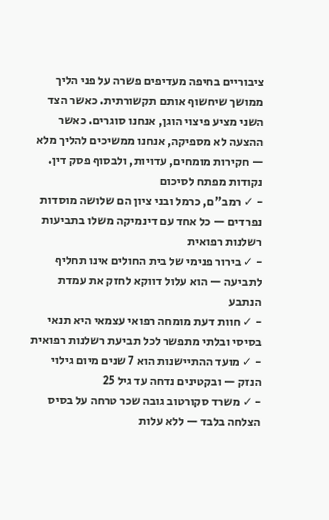ציבוריים בחיפה מעדיפים פשרה על פני הליך ממושך שיחשוף אותם תקשורתית. כאשר הצד השני מציע פיצוי הוגן, אנחנו סוגרים. כאשר ההצעה לא מספיקה, אנחנו ממשיכים להליך מלא — חקירות מומחים, עדויות, ולבסוף פסק דין.
נקודות מפתח לסיכום
- ✓ רמב"ם, כרמל ובני ציון הם שלושה מוסדות נפרדים — כל אחד עם דינמיקה משלו בתביעות רשלנות רפואית
- ✓ בירור פנימי של בית החולים אינו תחליף לתביעה — הוא עלול דווקא לחזק את עמדת הנתבע
- ✓ חוות דעת מומחה רפואי עצמאי היא תנאי בסיסי ובלתי מתפשר לכל תביעת רשלנות רפואית
- ✓ מועד ההתיישנות הוא 7 שנים מיום גילוי הנזק — ובקטינים נדחה עד גיל 25
- ✓ משרד סקורטוב גובה שכר טרחה על בסיס הצלחה בלבד — ללא עלות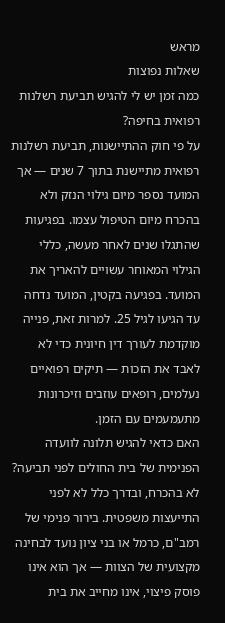מראש
שאלות נפוצות
כמה זמן יש לי להגיש תביעת רשלנות רפואית בחיפה?
על פי חוק ההתיישנות, תביעת רשלנות רפואית מתיישנת בתוך 7 שנים — אך המועד נספר מיום גילוי הנזק ולא בהכרח מיום הטיפול עצמו. בפגיעות שהתגלו שנים לאחר מעשה, כללי הגילוי המאוחר עשויים להאריך את המועד. בפגיעה בקטין, המועד נדחה עד הגיעו לגיל 25. למרות זאת, פנייה מוקדמת לעורך דין חיונית כדי לא לאבד את הזכות — תיקים רפואיים נעלמים, רופאים עוזבים וזיכרונות מתעמעמים עם הזמן.
האם כדאי להגיש תלונה לוועדה הפנימית של בית החולים לפני תביעה?
לא בהכרח, ובדרך כלל לא לפני התייעצות משפטית. בירור פנימי של רמב"ם, כרמל או בני ציון נועד לבחינה מקצועית של הצוות — אך הוא אינו פוסק פיצוי, אינו מחייב את בית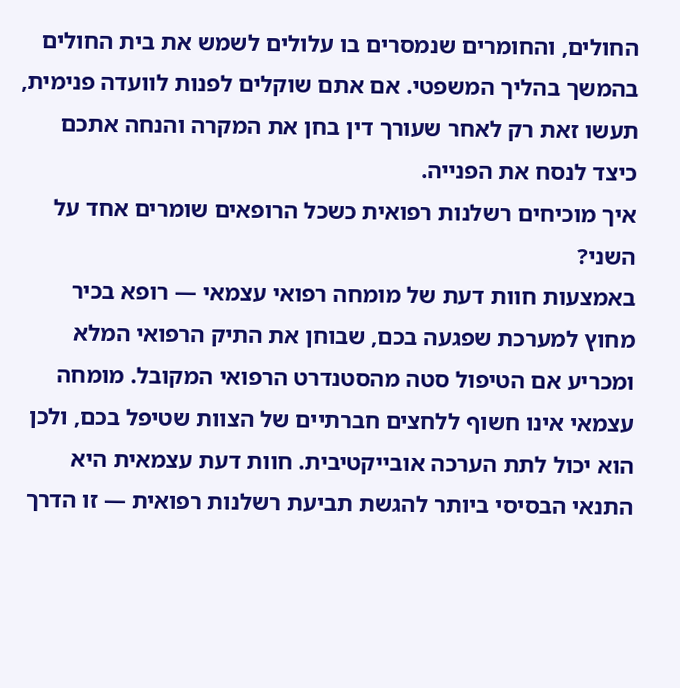החולים, והחומרים שנמסרים בו עלולים לשמש את בית החולים בהמשך בהליך המשפטי. אם אתם שוקלים לפנות לוועדה פנימית, תעשו זאת רק לאחר שעורך דין בחן את המקרה והנחה אתכם כיצד לנסח את הפנייה.
איך מוכיחים רשלנות רפואית כשכל הרופאים שומרים אחד על השני?
באמצעות חוות דעת של מומחה רפואי עצמאי — רופא בכיר מחוץ למערכת שפגעה בכם, שבוחן את התיק הרפואי המלא ומכריע אם הטיפול סטה מהסטנדרט הרפואי המקובל. מומחה עצמאי אינו חשוף ללחצים חברתיים של הצוות שטיפל בכם, ולכן הוא יכול לתת הערכה אובייקטיבית. חוות דעת עצמאית היא התנאי הבסיסי ביותר להגשת תביעת רשלנות רפואית — זו הדרך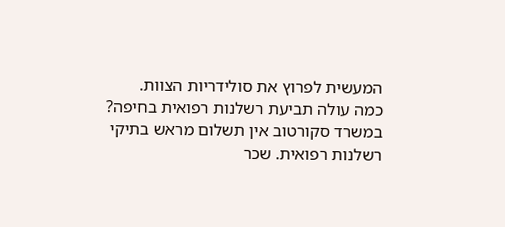המעשית לפרוץ את סולידריות הצוות.
כמה עולה תביעת רשלנות רפואית בחיפה?
במשרד סקורטוב אין תשלום מראש בתיקי רשלנות רפואית. שכר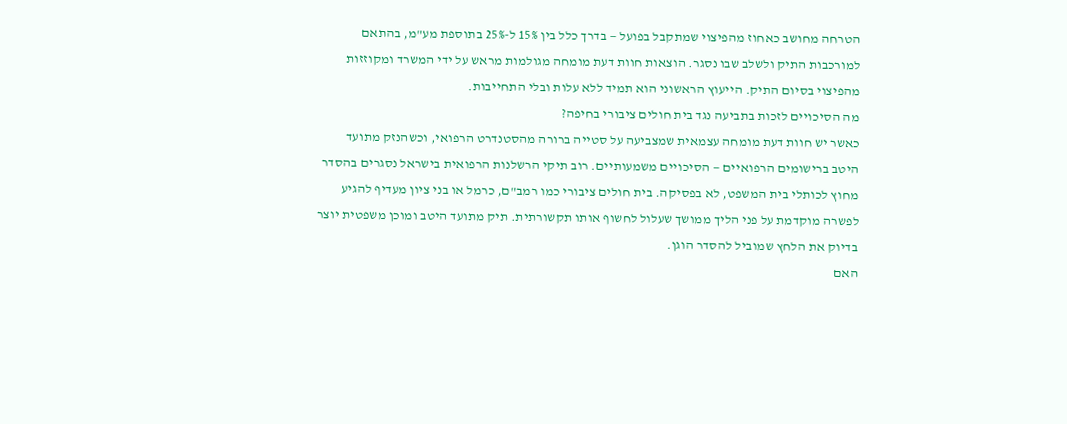הטרחה מחושב כאחוז מהפיצוי שמתקבל בפועל — בדרך כלל בין 15% ל-25% בתוספת מע"מ, בהתאם למורכבות התיק ולשלב שבו נסגר. הוצאות חוות דעת מומחה מגולמות מראש על ידי המשרד ומקוזזות מהפיצוי בסיום התיק. הייעוץ הראשוני הוא תמיד ללא עלות ובלי התחייבות.
מה הסיכויים לזכות בתביעה נגד בית חולים ציבורי בחיפה?
כאשר יש חוות דעת מומחה עצמאית שמצביעה על סטייה ברורה מהסטנדרט הרפואי, וכשהנזק מתועד היטב ברישומים הרפואיים — הסיכויים משמעותיים. רוב תיקי הרשלנות הרפואית בישראל נסגרים בהסדר מחוץ לכותלי בית המשפט, לא בפסיקה. בית חולים ציבורי כמו רמב"ם, כרמל או בני ציון מעדיף להגיע לפשרה מוקדמת על פני הליך ממושך שעלול לחשוף אותו תקשורתית. תיק מתועד היטב ומוכן משפטית יוצר בדיוק את הלחץ שמוביל להסדר הוגן.
האם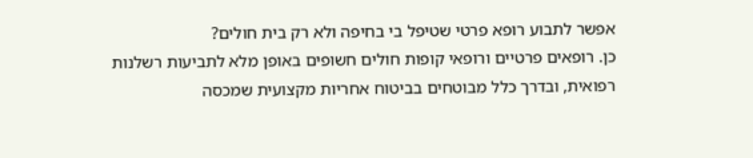אפשר לתבוע רופא פרטי שטיפל בי בחיפה ולא רק בית חולים?
כן. רופאים פרטיים ורופאי קופות חולים חשופים באופן מלא לתביעות רשלנות רפואית, ובדרך כלל מבוטחים בביטוח אחריות מקצועית שמכסה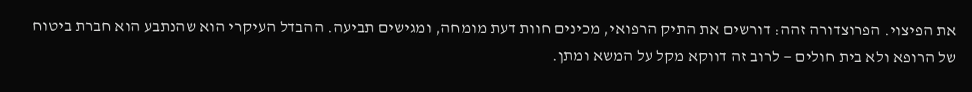את הפיצוי. הפרוצדורה זהה: דורשים את התיק הרפואי, מכינים חוות דעת מומחה, ומגישים תביעה. ההבדל העיקרי הוא שהנתבע הוא חברת ביטוח של הרופא ולא בית חולים — לרוב זה דווקא מקל על המשא ומתן.